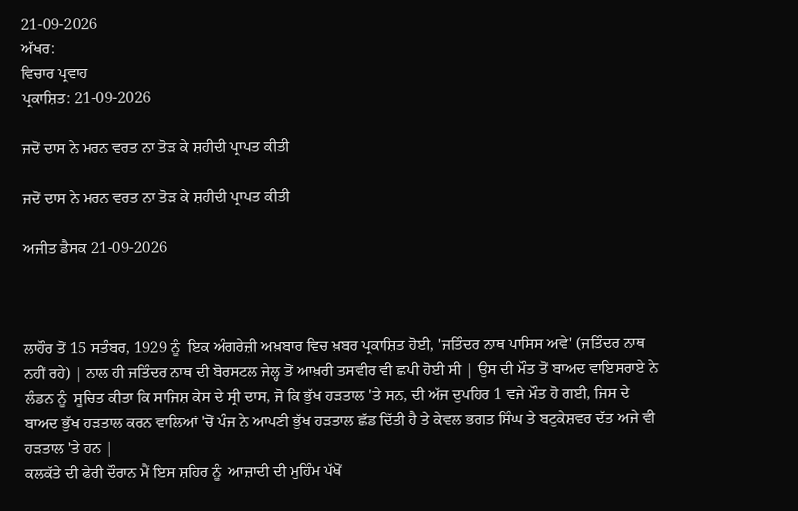21-09-2026
ਅੱਖਰ:
ਵਿਚਾਰ ਪ੍ਰਵਾਹ
ਪ੍ਰਕਾਸ਼ਿਤ: 21-09-2026

ਜਦੋਂ ਦਾਸ ਨੇ ਮਰਨ ਵਰਤ ਨਾ ਤੋੜ ਕੇ ਸ਼ਹੀਦੀ ਪ੍ਰਾਪਤ ਕੀਤੀ

ਜਦੋਂ ਦਾਸ ਨੇ ਮਰਨ ਵਰਤ ਨਾ ਤੋੜ ਕੇ ਸ਼ਹੀਦੀ ਪ੍ਰਾਪਤ ਕੀਤੀ

ਅਜੀਤ ਡੈਸਕ 21-09-2026



ਲਾਹੌਰ ਤੋਂ 15 ਸਤੰਬਰ, 1929 ਨੂੰ  ਇਕ ਅੰਗਰੇਜ਼ੀ ਅਖ਼ਬਾਰ ਵਿਚ ਖ਼ਬਰ ਪ੍ਰਕਾਸ਼ਿਤ ਹੋਈ, 'ਜਤਿੰਦਰ ਨਾਥ ਪਾਸਿਸ ਅਵੇ' (ਜਤਿੰਦਰ ਨਾਥ ਨਹੀਂ ਰਹੇ) | ਨਾਲ ਹੀ ਜਤਿੰਦਰ ਨਾਥ ਦੀ ਬੋਰਸਟਲ ਜੇਲ੍ਹ ਤੋਂ ਆਖ਼ਰੀ ਤਸਵੀਰ ਵੀ ਛਪੀ ਹੋਈ ਸੀ | ਉਸ ਦੀ ਮੌਤ ਤੋਂ ਬਾਅਦ ਵਾਇਸਰਾਏ ਨੇ ਲੰਡਨ ਨੂੰ  ਸੂਚਿਤ ਕੀਤਾ ਕਿ ਸਾਜਿਸ਼ ਕੇਸ ਦੇ ਸ੍ਰੀ ਦਾਸ, ਜੋ ਕਿ ਭੁੱਖ ਹੜਤਾਲ 'ਤੇ ਸਨ, ਦੀ ਅੱਜ ਦੁਪਹਿਰ 1 ਵਜੇ ਮੌਤ ਹੋ ਗਈ, ਜਿਸ ਦੇ ਬਾਅਦ ਭੁੱਖ ਹੜਤਾਲ ਕਰਨ ਵਾਲਿਆਂ 'ਚੋਂ ਪੰਜ ਨੇ ਆਪਣੀ ਭੁੱਖ ਹੜਤਾਲ ਛੱਡ ਦਿੱਤੀ ਹੈ ਤੇ ਕੇਵਲ ਭਗਤ ਸਿੰਘ ਤੇ ਬਟੁਕੇਸ਼ਵਰ ਦੱਤ ਅਜੇ ਵੀ ਹੜਤਾਲ 'ਤੇ ਹਨ |
ਕਲਕੱਤੇ ਦੀ ਫੇਰੀ ਦੌਰਾਨ ਮੈਂ ਇਸ ਸ਼ਹਿਰ ਨੂੰ  ਆਜ਼ਾਦੀ ਦੀ ਮੁਹਿੰਮ ਪੱਖੋਂ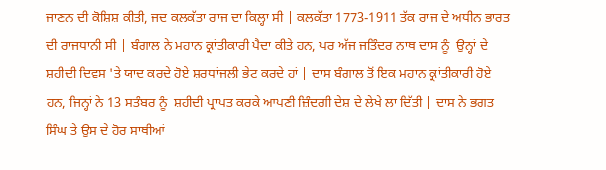ਜਾਣਨ ਦੀ ਕੋਸ਼ਿਸ਼ ਕੀਤੀ, ਜਦ ਕਲਕੱਤਾ ਰਾਜ ਦਾ ਕਿਲ੍ਹਾ ਸੀ | ਕਲਕੱਤਾ 1773-1911 ਤੱਕ ਰਾਜ ਦੇ ਅਧੀਨ ਭਾਰਤ ਦੀ ਰਾਜਧਾਨੀ ਸੀ | ਬੰਗਾਲ ਨੇ ਮਹਾਨ ਕ੍ਰਾਂਤੀਕਾਰੀ ਪੈਦਾ ਕੀਤੇ ਹਨ, ਪਰ ਅੱਜ ਜਤਿੰਦਰ ਨਾਥ ਦਾਸ ਨੂੰ  ਉਨ੍ਹਾਂ ਦੇ ਸ਼ਹੀਦੀ ਦਿਵਸ 'ਤੇ ਯਾਦ ਕਰਦੇ ਹੋਏ ਸ਼ਰਧਾਂਜਲੀ ਭੇਟ ਕਰਦੇ ਹਾਂ | ਦਾਸ ਬੰਗਾਲ ਤੋਂ ਇਕ ਮਹਾਨ ਕ੍ਰਾਂਤੀਕਾਰੀ ਹੋਏ ਹਨ, ਜਿਨ੍ਹਾਂ ਨੇ 13 ਸਤੰਬਰ ਨੂੰ  ਸ਼ਹੀਦੀ ਪ੍ਰਾਪਤ ਕਰਕੇ ਆਪਣੀ ਜ਼ਿੰਦਗੀ ਦੇਸ਼ ਦੇ ਲੇਖੇ ਲਾ ਦਿੱਤੀ | ਦਾਸ ਨੇ ਭਗਤ ਸਿੰਘ ਤੇ ਉਸ ਦੇ ਹੋਰ ਸਾਥੀਆਂ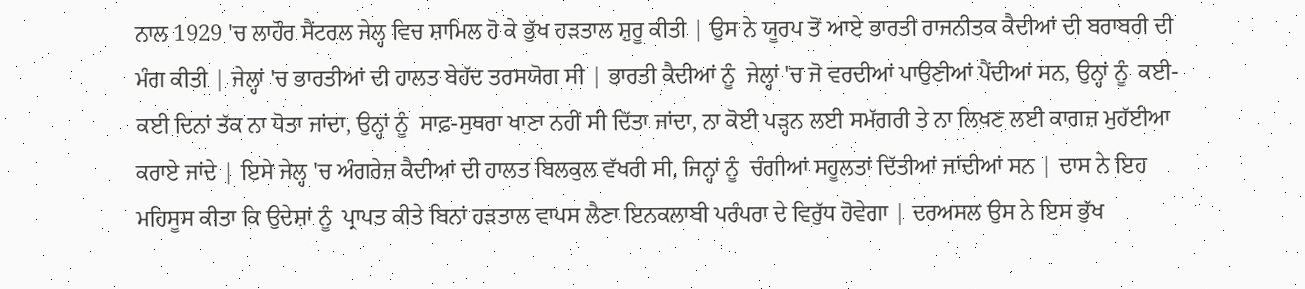ਨਾਲ 1929 'ਚ ਲਾਹੌਰ ਸੈਂਟਰਲ ਜੇਲ੍ਹ ਵਿਚ ਸ਼ਾਮਿਲ ਹੋ ਕੇ ਭੁੱਖ ਹੜਤਾਲ ਸ਼ੁਰੂ ਕੀਤੀ | ਉਸ ਨੇ ਯੂਰਪ ਤੋਂ ਆਏ ਭਾਰਤੀ ਰਾਜਨੀਤਕ ਕੈਦੀਆਂ ਦੀ ਬਰਾਬਰੀ ਦੀ ਮੰਗ ਕੀਤੀ | ਜੇਲ੍ਹਾਂ 'ਚ ਭਾਰਤੀਆਂ ਦੀ ਹਾਲਤ ਬੇਹੱਦ ਤਰਸਯੋਗ ਸੀ | ਭਾਰਤੀ ਕੈਦੀਆਂ ਨੂੰ  ਜੇਲ੍ਹਾਂ 'ਚ ਜੋ ਵਰਦੀਆਂ ਪਾਉਣੀਆਂ ਪੈਂਦੀਆਂ ਸਨ, ਉਨ੍ਹਾਂ ਨੂੰ  ਕਈ-ਕਈ ਦਿਨਾਂ ਤੱਕ ਨਾ ਧੋਤਾ ਜਾਂਦਾ, ਉਨ੍ਹਾਂ ਨੂੰ  ਸਾਫ਼-ਸੁਥਰਾ ਖਾਣਾ ਨਹੀਂ ਸੀ ਦਿੱਤਾ ਜਾਂਦਾ, ਨਾ ਕੋਈ ਪੜ੍ਹਨ ਲਈ ਸਮੱਗਰੀ ਤੇ ਨਾ ਲਿਖਣ ਲਈ ਕਾਗਜ਼ ਮੁਹੱਈਆ ਕਰਾਏ ਜਾਂਦੇ | ਇਸੇ ਜੇਲ੍ਹ 'ਚ ਅੰਗਰੇਜ਼ ਕੈਦੀਆਂ ਦੀ ਹਾਲਤ ਬਿਲਕੁਲ ਵੱਖਰੀ ਸੀ, ਜਿਨ੍ਹਾਂ ਨੂੰ  ਚੰਗੀਆਂ ਸਹੂਲਤਾਂ ਦਿੱਤੀਆਂ ਜਾਂਦੀਆਂ ਸਨ | ਦਾਸ ਨੇ ਇਹ ਮਹਿਸੂਸ ਕੀਤਾ ਕਿ ਉਦੇਸ਼ਾਂ ਨੂੰ  ਪ੍ਰਾਪਤ ਕੀਤੇ ਬਿਨਾਂ ਹੜਤਾਲ ਵਾਪਸ ਲੈਣਾ ਇਨਕਲਾਬੀ ਪਰੰਪਰਾ ਦੇ ਵਿਰੁੱਧ ਹੋਵੇਗਾ | ਦਰਅਸਲ ਉਸ ਨੇ ਇਸ ਭੁੱਖ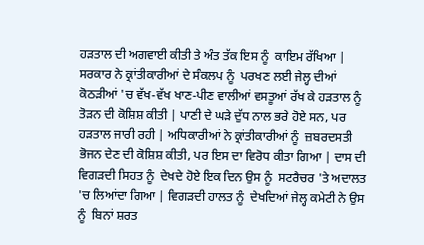ਹੜਤਾਲ ਦੀ ਅਗਵਾਈ ਕੀਤੀ ਤੇ ਅੰਤ ਤੱਕ ਇਸ ਨੂੰ  ਕਾਇਮ ਰੱਖਿਆ |
ਸਰਕਾਰ ਨੇ ਕ੍ਰਾਂਤੀਕਾਰੀਆਂ ਦੇ ਸੰਕਲਪ ਨੂੰ  ਪਰਖਣ ਲਈ ਜੇਲ੍ਹ ਦੀਆਂ ਕੋਠੜੀਆਂ 'ਚ ਵੱਖ-ਵੱਖ ਖਾਣ-ਪੀਣ ਵਾਲੀਆਂ ਵਸਤੂਆਂ ਰੱਖ ਕੇ ਹੜਤਾਲ ਨੂੰ  ਤੋੜਨ ਦੀ ਕੋਸ਼ਿਸ਼ ਕੀਤੀ | ਪਾਣੀ ਦੇ ਘੜੇ ਦੁੱਧ ਨਾਲ ਭਰੇ ਹੋਏ ਸਨ, ਪਰ ਹੜਤਾਲ ਜਾਰੀ ਰਹੀ | ਅਧਿਕਾਰੀਆਂ ਨੇ ਕ੍ਰਾਂਤੀਕਾਰੀਆਂ ਨੂੰ  ਜ਼ਬਰਦਸਤੀ ਭੋਜਨ ਦੇਣ ਦੀ ਕੋਸ਼ਿਸ਼ ਕੀਤੀ, ਪਰ ਇਸ ਦਾ ਵਿਰੋਧ ਕੀਤਾ ਗਿਆ | ਦਾਸ ਦੀ ਵਿਗੜਦੀ ਸਿਹਤ ਨੂੰ  ਦੇਖਦੇ ਹੋਏ ਇਕ ਦਿਨ ਉਸ ਨੂੰ  ਸਟਰੈਚਰ 'ਤੇ ਅਦਾਲਤ 'ਚ ਲਿਆਂਦਾ ਗਿਆ | ਵਿਗੜਦੀ ਹਾਲਤ ਨੂੰ  ਦੇਖਦਿਆਂ ਜੇਲ੍ਹ ਕਮੇਟੀ ਨੇ ਉਸ ਨੂੰ  ਬਿਨਾਂ ਸ਼ਰਤ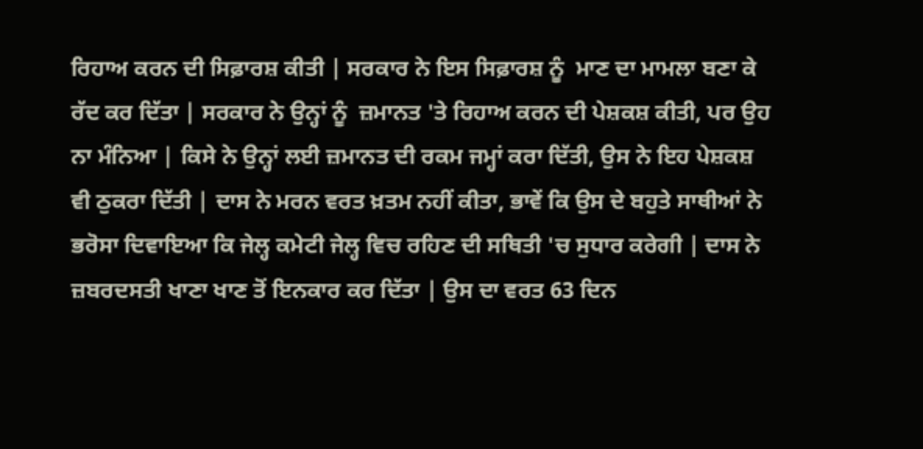ਰਿਹਾਅ ਕਰਨ ਦੀ ਸਿਫ਼ਾਰਸ਼ ਕੀਤੀ | ਸਰਕਾਰ ਨੇ ਇਸ ਸਿਫ਼ਾਰਸ਼ ਨੂੰ  ਮਾਣ ਦਾ ਮਾਮਲਾ ਬਣਾ ਕੇ ਰੱਦ ਕਰ ਦਿੱਤਾ | ਸਰਕਾਰ ਨੇ ਉਨ੍ਹਾਂ ਨੂੰ  ਜ਼ਮਾਨਤ 'ਤੇ ਰਿਹਾਅ ਕਰਨ ਦੀ ਪੇਸ਼ਕਸ਼ ਕੀਤੀ, ਪਰ ਉਹ ਨਾ ਮੰਨਿਆ | ਕਿਸੇ ਨੇ ਉਨ੍ਹਾਂ ਲਈ ਜ਼ਮਾਨਤ ਦੀ ਰਕਮ ਜਮ੍ਹਾਂ ਕਰਾ ਦਿੱਤੀ, ਉਸ ਨੇ ਇਹ ਪੇਸ਼ਕਸ਼ ਵੀ ਠੁਕਰਾ ਦਿੱਤੀ | ਦਾਸ ਨੇ ਮਰਨ ਵਰਤ ਖ਼ਤਮ ਨਹੀਂ ਕੀਤਾ, ਭਾਵੇਂ ਕਿ ਉਸ ਦੇ ਬਹੁਤੇ ਸਾਥੀਆਂ ਨੇ ਭਰੋਸਾ ਦਿਵਾਇਆ ਕਿ ਜੇਲ੍ਹ ਕਮੇਟੀ ਜੇਲ੍ਹ ਵਿਚ ਰਹਿਣ ਦੀ ਸਥਿਤੀ 'ਚ ਸੁਧਾਰ ਕਰੇਗੀ | ਦਾਸ ਨੇ ਜ਼ਬਰਦਸਤੀ ਖਾਣਾ ਖਾਣ ਤੋਂ ਇਨਕਾਰ ਕਰ ਦਿੱਤਾ | ਉਸ ਦਾ ਵਰਤ 63 ਦਿਨ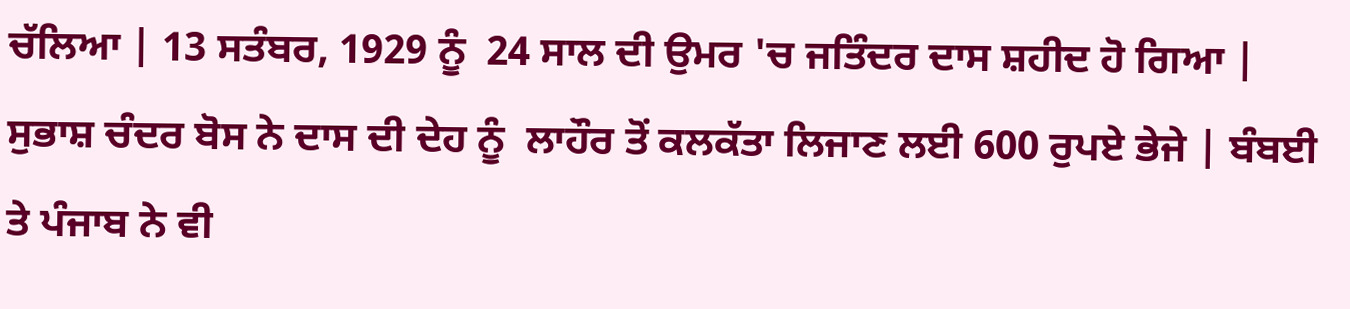ਚੱਲਿਆ | 13 ਸਤੰਬਰ, 1929 ਨੂੰ  24 ਸਾਲ ਦੀ ਉਮਰ 'ਚ ਜਤਿੰਦਰ ਦਾਸ ਸ਼ਹੀਦ ਹੋ ਗਿਆ |
ਸੁਭਾਸ਼ ਚੰਦਰ ਬੋਸ ਨੇ ਦਾਸ ਦੀ ਦੇਹ ਨੂੰ  ਲਾਹੌਰ ਤੋਂ ਕਲਕੱਤਾ ਲਿਜਾਣ ਲਈ 600 ਰੁਪਏ ਭੇਜੇ | ਬੰਬਈ ਤੇ ਪੰਜਾਬ ਨੇ ਵੀ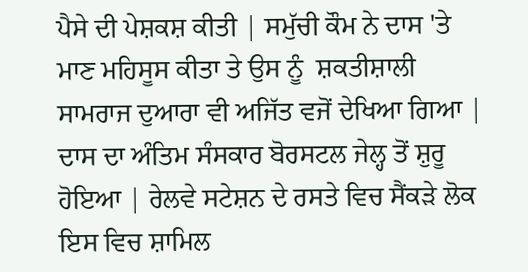ਪੈਸੇ ਦੀ ਪੇਸ਼ਕਸ਼ ਕੀਤੀ | ਸਮੁੱਚੀ ਕੌਮ ਨੇ ਦਾਸ 'ਤੇ ਮਾਣ ਮਹਿਸੂਸ ਕੀਤਾ ਤੇ ਉਸ ਨੂੰ  ਸ਼ਕਤੀਸ਼ਾਲੀ ਸਾਮਰਾਜ ਦੁਆਰਾ ਵੀ ਅਜਿੱਤ ਵਜੋਂ ਦੇਖਿਆ ਗਿਆ | ਦਾਸ ਦਾ ਅੰਤਿਮ ਸੰਸਕਾਰ ਬੋਰਸਟਲ ਜੇਲ੍ਹ ਤੋਂ ਸ਼ੁਰੂ ਹੋਇਆ | ਰੇਲਵੇ ਸਟੇਸ਼ਨ ਦੇ ਰਸਤੇ ਵਿਚ ਸੈਂਕੜੇ ਲੋਕ ਇਸ ਵਿਚ ਸ਼ਾਮਿਲ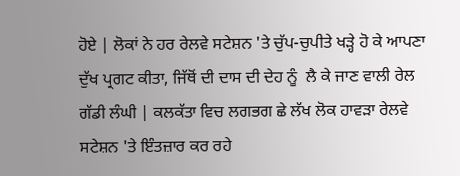ਹੋਏ | ਲੋਕਾਂ ਨੇ ਹਰ ਰੇਲਵੇ ਸਟੇਸ਼ਨ 'ਤੇ ਚੁੱਪ-ਚੁਪੀਤੇ ਖੜ੍ਹੇ ਹੋ ਕੇ ਆਪਣਾ ਦੁੱਖ ਪ੍ਰਗਟ ਕੀਤਾ, ਜਿੱਥੋਂ ਦੀ ਦਾਸ ਦੀ ਦੇਹ ਨੂੰ  ਲੈ ਕੇ ਜਾਣ ਵਾਲੀ ਰੇਲ ਗੱਡੀ ਲੰਘੀ | ਕਲਕੱਤਾ ਵਿਚ ਲਗਭਗ ਛੇ ਲੱਖ ਲੋਕ ਹਾਵੜਾ ਰੇਲਵੇ ਸਟੇਸ਼ਨ 'ਤੇ ਇੰਤਜ਼ਾਰ ਕਰ ਰਹੇ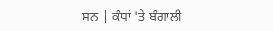ਸਨ | ਕੰਧਾਂ 'ਤੇ ਬੰਗਾਲੀ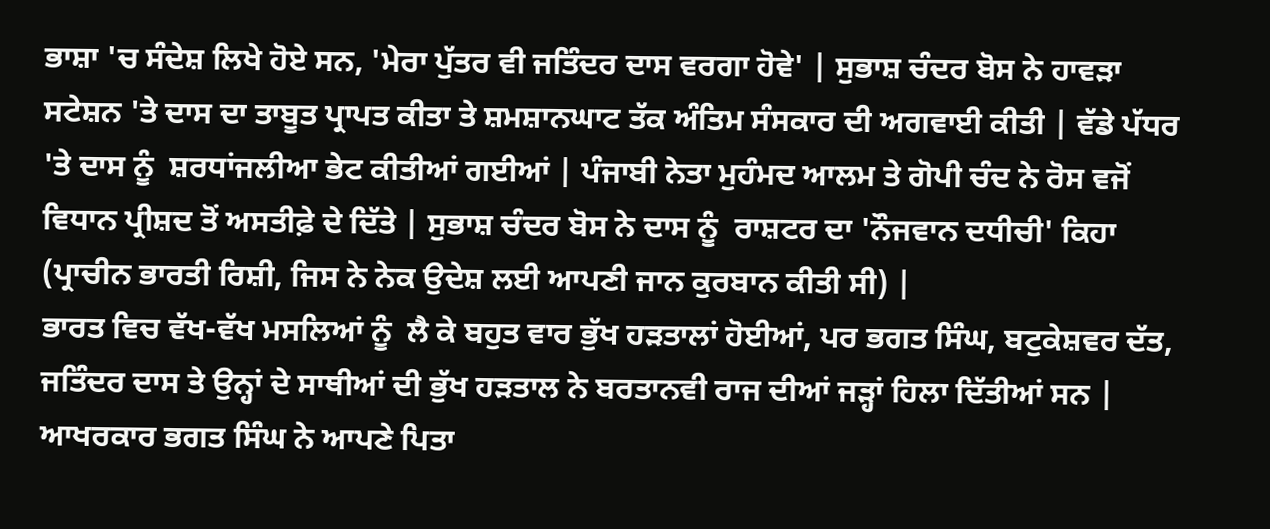ਭਾਸ਼ਾ 'ਚ ਸੰਦੇਸ਼ ਲਿਖੇ ਹੋਏ ਸਨ, 'ਮੇਰਾ ਪੁੱਤਰ ਵੀ ਜਤਿੰਦਰ ਦਾਸ ਵਰਗਾ ਹੋਵੇ' | ਸੁਭਾਸ਼ ਚੰਦਰ ਬੋਸ ਨੇ ਹਾਵੜਾ ਸਟੇਸ਼ਨ 'ਤੇ ਦਾਸ ਦਾ ਤਾਬੂਤ ਪ੍ਰਾਪਤ ਕੀਤਾ ਤੇ ਸ਼ਮਸ਼ਾਨਘਾਟ ਤੱਕ ਅੰਤਿਮ ਸੰਸਕਾਰ ਦੀ ਅਗਵਾਈ ਕੀਤੀ | ਵੱਡੇ ਪੱਧਰ 'ਤੇ ਦਾਸ ਨੂੰ  ਸ਼ਰਧਾਂਜਲੀਆ ਭੇਟ ਕੀਤੀਆਂ ਗਈਆਂ | ਪੰਜਾਬੀ ਨੇਤਾ ਮੁਹੰਮਦ ਆਲਮ ਤੇ ਗੋਪੀ ਚੰਦ ਨੇ ਰੋਸ ਵਜੋਂ ਵਿਧਾਨ ਪ੍ਰੀਸ਼ਦ ਤੋਂ ਅਸਤੀਫ਼ੇ ਦੇ ਦਿੱਤੇ | ਸੁਭਾਸ਼ ਚੰਦਰ ਬੋਸ ਨੇ ਦਾਸ ਨੂੰ  ਰਾਸ਼ਟਰ ਦਾ 'ਨੌਜਵਾਨ ਦਧੀਚੀ' ਕਿਹਾ (ਪ੍ਰਾਚੀਨ ਭਾਰਤੀ ਰਿਸ਼ੀ, ਜਿਸ ਨੇ ਨੇਕ ਉਦੇਸ਼ ਲਈ ਆਪਣੀ ਜਾਨ ਕੁਰਬਾਨ ਕੀਤੀ ਸੀ) |
ਭਾਰਤ ਵਿਚ ਵੱਖ-ਵੱਖ ਮਸਲਿਆਂ ਨੂੰ  ਲੈ ਕੇ ਬਹੁਤ ਵਾਰ ਭੁੱਖ ਹੜਤਾਲਾਂ ਹੋਈਆਂ, ਪਰ ਭਗਤ ਸਿੰਘ, ਬਟੁਕੇਸ਼ਵਰ ਦੱਤ, ਜਤਿੰਦਰ ਦਾਸ ਤੇ ਉਨ੍ਹਾਂ ਦੇ ਸਾਥੀਆਂ ਦੀ ਭੁੱਖ ਹੜਤਾਲ ਨੇ ਬਰਤਾਨਵੀ ਰਾਜ ਦੀਆਂ ਜੜ੍ਹਾਂ ਹਿਲਾ ਦਿੱਤੀਆਂ ਸਨ | ਆਖਰਕਾਰ ਭਗਤ ਸਿੰਘ ਨੇ ਆਪਣੇ ਪਿਤਾ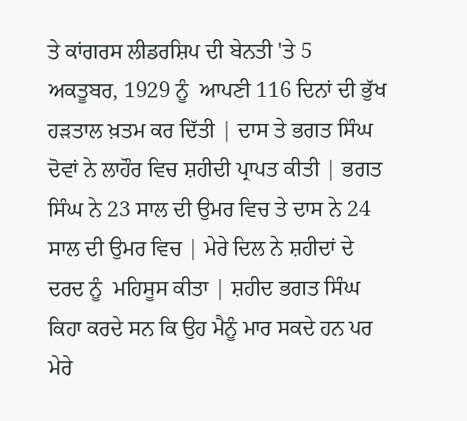ਤੇ ਕਾਂਗਰਸ ਲੀਡਰਸ਼ਿਪ ਦੀ ਬੇਨਤੀ 'ਤੇ 5 ਅਕਤੂਬਰ, 1929 ਨੂੰ  ਆਪਣੀ 116 ਦਿਨਾਂ ਦੀ ਭੁੱਖ ਹੜਤਾਲ ਖ਼ਤਮ ਕਰ ਦਿੱਤੀ | ਦਾਸ ਤੇ ਭਗਤ ਸਿੰਘ ਦੋਵਾਂ ਨੇ ਲਾਹੌਰ ਵਿਚ ਸ਼ਹੀਦੀ ਪ੍ਰਾਪਤ ਕੀਤੀ | ਭਗਤ ਸਿੰਘ ਨੇ 23 ਸਾਲ ਦੀ ਉਮਰ ਵਿਚ ਤੇ ਦਾਸ ਨੇ 24 ਸਾਲ ਦੀ ਉਮਰ ਵਿਚ | ਮੇਰੇ ਦਿਲ ਨੇ ਸ਼ਹੀਦਾਂ ਦੇ ਦਰਦ ਨੂੰ  ਮਹਿਸੂਸ ਕੀਤਾ | ਸ਼ਹੀਦ ਭਗਤ ਸਿੰਘ ਕਿਹਾ ਕਰਦੇ ਸਨ ਕਿ ਉਹ ਮੈਨੂੰ ਮਾਰ ਸਕਦੇ ਹਨ ਪਰ ਮੇਰੇ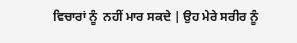ਵਿਚਾਰਾਂ ਨੂੰ  ਨਹੀਂ ਮਾਰ ਸਕਦੇ | ਉਹ ਮੇਰੇ ਸਰੀਰ ਨੂੰ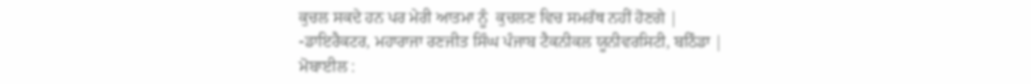ਕੁਚਲ ਸਕਦੇ ਹਨ ਪਰ ਮੇਰੀ ਆਤਮਾ ਨੂੰ  ਕੁਚਲਣ ਵਿਚ ਸਮਰੱਥ ਨਹੀਂ ਹੋਣਗੇ |
-ਡਾਇਰੈਕਟਰ, ਮਹਾਰਾਜਾ ਰਣਜੀਤ ਸਿੰਘ ਪੰਜਾਬ ਟੈਕਨੀਕਲ ਯੂਨੀਵਰਸਿਟੀ, ਬਠਿੰਡਾ |
ਮੋਬਾਈਲ :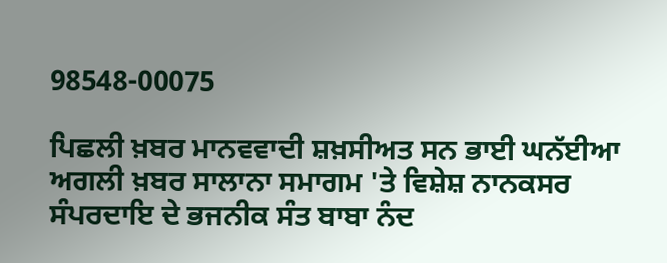98548-00075

ਪਿਛਲੀ ਖ਼ਬਰ ਮਾਨਵਵਾਦੀ ਸ਼ਖ਼ਸੀਅਤ ਸਨ ਭਾਈ ਘਨੱਈਆ ਅਗਲੀ ਖ਼ਬਰ ਸਾਲਾਨਾ ਸਮਾਗਮ 'ਤੇ ਵਿਸ਼ੇਸ਼ ਨਾਨਕਸਰ ਸੰਪਰਦਾਇ ਦੇ ਭਜਨੀਕ ਸੰਤ ਬਾਬਾ ਨੰਦ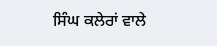ਸਿੰਘ ਕਲੇਰਾਂ ਵਾਲੇ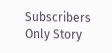Subscribers Only Story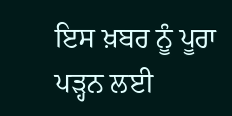ਇਸ ਖ਼ਬਰ ਨੂੰ ਪੂਰਾ ਪੜ੍ਹਨ ਲਈ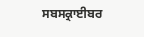ਸਬਸਕ੍ਰਾਈਬਰ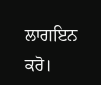ਲਾਗਇਨ ਕਰੋ।